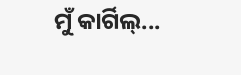ମୁଁ କାର୍ଗିଲ୍‌...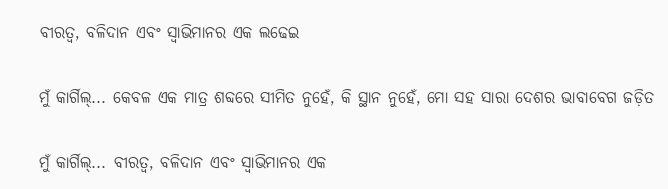ବୀରତ୍ଵ, ବଳିଦାନ ଏବଂ ସ୍ଵାଭିମାନର ଏକ ଲଢେଇ

ମୁଁ କାର୍ଗିଲ୍... କେବଳ ଏକ ମାତ୍ର ଶବ୍ଦରେ ସୀମିତ ନୁହେଁ, କି ସ୍ଥାନ ନୁହେଁ, ମୋ ସହ ସାରା ଦେଶର ଭାବାବେଗ ଜଡ଼ିତ

ମୁଁ କାର୍ଗିଲ୍‌... ବୀରତ୍ଵ, ବଳିଦାନ ଏବଂ ସ୍ଵାଭିମାନର ଏକ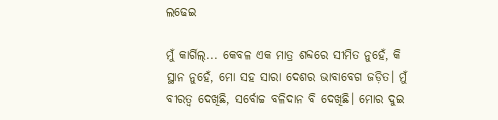ଲଢେଇ

ମୁଁ କାର୍ଗିଲ୍... କେବଳ ଏକ ମାତ୍ର ଶବ୍ଦରେ ସୀମିତ ନୁହେଁ, କି ସ୍ଥାନ ନୁହେଁ, ମୋ ସହ ସାରା ଦେଶର ଭାବାବେଗ ଜଡ଼ିତ। ମୁଁ ବୀରତ୍ଵ ଦେଖିଛି, ସର୍ବୋଚ୍ଚ ବଳିଦାନ ବି ଦେଖିଛି। ମୋର ଦୁଇ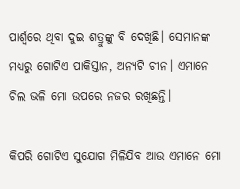ପାର୍ଶ୍ଵରେ ଥିବା ଦୁଇ ଶତ୍ରୁଙ୍କୁ ବି ଦେଖିଛି। ସେମାନଙ୍କ ମଧ୍ୟରୁ ଗୋଟିଏ ପାକିସ୍ତାନ, ଅନ୍ୟଟି ଚୀନ। ଏମାନେ ଚିଲ ଭଳି ମୋ ଉପରେ ନଜର ରଖିଛନ୍ତି।

କିପରି ଗୋଟିଏ ସୁଯୋଗ ମିଳିଯିବ ଆଉ ଏମାନେ ମୋ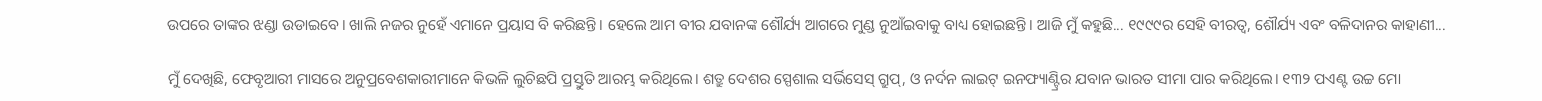ଉପରେ ତାଙ୍କର ଝଣ୍ଡା ଉଡାଇବେ। ଖାଲି ନଜର ନୁହେଁ ଏମାନେ ପ୍ରୟାସ ବି କରିଛନ୍ତି। ହେଲେ ଆମ ବୀର ଯବାନଙ୍କ ଶୌର୍ଯ୍ୟ ଆଗରେ ମୁଣ୍ଡ ନୁଆଁଇବାକୁ ବାଧ୍ୟ ହୋଇଛନ୍ତି। ଆଜି ମୁଁ କହୁଛି... ୧୯୯୯ର ସେହି ବୀରତ୍ଵ, ଶୌର୍ଯ୍ୟ ଏବଂ ବଳିଦାନର କାହାଣୀ...

ମୁଁ ଦେଖିଛି, ଫେବୃଆରୀ ମାସରେ ଅନୁପ୍ରବେଶକାରୀମାନେ କିଭଳି ଲୁଚିଛପି ପ୍ରସ୍ତୁତି ଆରମ୍ଭ କରିଥିଲେ। ଶତ୍ରୁ ଦେଶର ସ୍ପେଶାଲ ସର୍ଭିସେସ୍ ଗ୍ରୁପ୍, ଓ ନର୍ଦନ ଲାଇଟ୍ ଇନଫ୍ୟାଣ୍ଟ୍ରିର ଯବାନ ଭାରତ ସୀମା ପାର କରିଥିଲେ। ୧୩୨ ପଏଣ୍ଟ ଉଚ୍ଚ ମୋ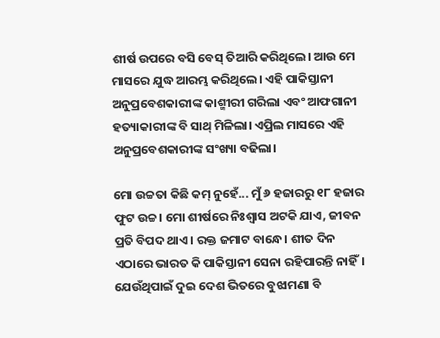ଶୀର୍ଷ ଉପରେ ବସି ବେସ୍ ତିଆରି କରିଥିଲେ। ଆଉ ମେ ମାସରେ ଯୁଦ୍ଧ ଆରମ୍ଭ କରିଥିଲେ। ଏହି ପାକିସ୍ତାନୀ ଅନୁପ୍ରବେଶକାରୀଙ୍କ କାଶ୍ମୀରୀ ଗରିଲା ଏବଂ ଆଫଗାନୀ ହତ୍ୟାକାରୀଙ୍କ ବି ସାଥ୍ ମିଳିଲା। ଏପ୍ରିଲ ମାସରେ ଏହି ଅନୁପ୍ରବେଶକାରୀଙ୍କ ସଂଖ୍ୟା ବଢିଲା।

ମୋ ଉଚ୍ଚତା କିଛି କମ୍ ନୁହେଁ... ମୁଁ ୬ ହଜାରରୁ ୧୮ ହଜାର ଫୁଟ ଉଚ୍ଚ। ମୋ ଶୀର୍ଷରେ ନିଃଶ୍ଵାସ ଅଟକି ଯାଏ, ଜୀବନ ପ୍ରତି ବିପଦ ଥାଏ। ରକ୍ତ ଜମାଟ ବାନ୍ଧେ। ଶୀତ ଦିନ ଏଠାରେ ଭାରତ କି ପାକିସ୍ତାନୀ ସେନା ରହିପାରନ୍ତି ନାହିଁ। ଯେଉଁଥିପାଇଁ ଦୁଇ ଦେଶ ଭିତରେ ବୁଝାମଣା ବି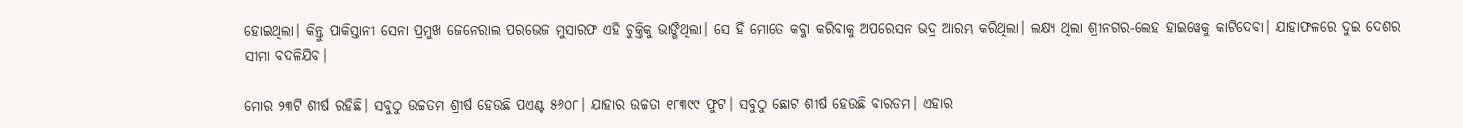ହୋଇଥିଲା। କିନ୍ତୁ ପାକିସ୍ତାନୀ ସେନା ପ୍ରମୁଖ ଜେନେରାଲ ପରଭେଜ ମୁସାରଫ ଏହି ଚୁକ୍ତିକୁ ଭାଙ୍ଗିଥିଲା। ସେ ହିଁ ମୋତେ କବ୍ଜା କରିବାକୁ ଅପରେସନ ଭଦ୍ର ଆରମ୍ଭ କରିଥିଲା। ଲକ୍ଷ୍ୟ ଥିଲା ଶ୍ରୀନଗର-ଲେହ ହାଇୱେକୁ କାଟିଦେବା। ଯାହାଫଳରେ ଦୁଇ ଦେଶର ସୀମା ବଦଳିଯିବ।

ମୋର ୨୩ଟି ଶୀର୍ଷ ରହିଛି। ସବୁଠୁ ଉଚ୍ଚତମ ଶ୍ରୀର୍ଷ ହେଉଛି ପଏଣ୍ଟ ୫୬୦୮। ଯାହାର ଉଚ୍ଚତା ୧୮୩୯୯ ଫୁଟ। ସବୁଠୁ ଛୋଟ ଶୀର୍ଷ ହେଉଛି ବାରଡମ। ଏହାର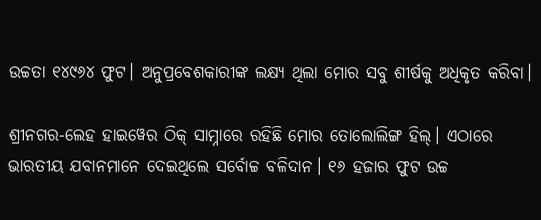ଉଚ୍ଚତା ୧୪୯୬୪ ଫୁଟ। ଅନୁପ୍ରବେଶକାରୀଙ୍କ ଲକ୍ଷ୍ୟ ଥିଲା ମୋର ସବୁ ଶୀର୍ଷକୁ ଅଧିକୃତ କରିବା।

ଶ୍ରୀନଗର-ଲେହ ହାଇୱେର ଠିକ୍ ସାମ୍ନାରେ ରହିଛି ମୋର ତୋଲୋଲିଙ୍ଗ ହିଲ୍। ଏଠାରେ ଭାରତୀୟ ଯବାନମାନେ ଦେଇଥିଲେ ସର୍ବୋଚ୍ଚ ବଳିଦାନ। ୧୬ ହଜାର ଫୁଟ ଉଚ୍ଚ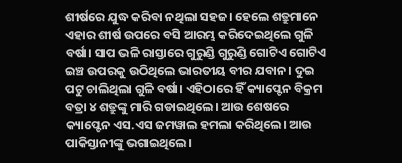ଶୀର୍ଷରେ ଯୁଦ୍ଧ କରିବା ନଥିଲା ସହଜ। ହେଲେ ଶତ୍ରୁମାନେ ଏହାର ଶୀର୍ଷ ଉପରେ ବସି ଆରମ୍ଭ କରିଦେଇଥିଲେ ଗୁଳି ବର୍ଷା। ସାପ ଭଳି ରାସ୍ତାରେ ଗୁରୁଣ୍ଡି ଗୁରୁଣ୍ଡି ଗୋଟିଏ ଗୋଟିଏ ଇଞ୍ଚ ଉପରକୁ ଉଠିଥିଲେ ଭାରତୀୟ ବୀର ଯବାନ। ଦୁଇ ପଟୁ ଚାଲିଥିଲା ଗୁଳି ବର୍ଷା। ଏହିଠାରେ ହିଁ କ୍ୟାପ୍ଟେନ ବିକ୍ରମ ବତ୍ରା ୪ ଶତ୍ରୁଙ୍କୁ ମାରି ଗଡାଇଥିଲେ। ଆଉ ଶେଷରେ କ୍ୟାପ୍ଟେନ ଏସ.ଏସ ଜମୱାଲ ହମଲା କରିଥିଲେ। ଆଉ ପାକିସ୍ତାନୀଙ୍କୁ ଭଗାଇଥିଲେ।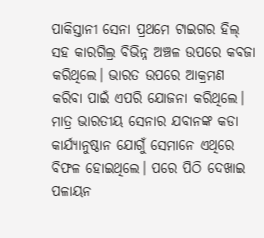ପାକିସ୍ତାନୀ ସେନା ପ୍ରଥମେ ଟାଇଗର ହିଲ୍ ସହ କାରଗିଲ୍ର ବିଭିନ୍ନ ଅଞ୍ଚଳ ଉପରେ କବଜା କରିଥିଲେ। ଭାରତ ଉପରେ ଆକ୍ରମଣ କରିବା ପାଇଁ ଏପରି ଯୋଜନା କରିଥିଲେ। ମାତ୍ର ଭାରତୀୟ ସେନାର ଯବାନଙ୍କ କଡା କାର୍ଯ୍ୟାନୁଷ୍ଠାନ ଯୋଗୁଁ ସେମାନେ ଏଥିରେ ବିଫଳ ହୋଇଥିଲେ। ପରେ ପିଠି ଦେଖାଇ ପଳାୟନ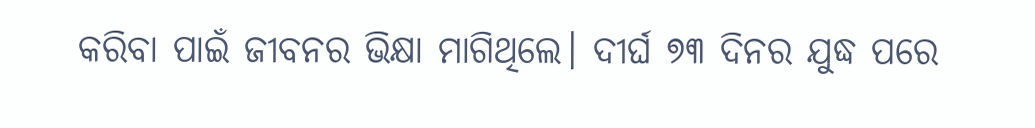କରିବା ପାଇଁ ଜୀବନର ଭିକ୍ଷା ମାଗିଥିଲେ। ଦୀର୍ଘ ୭୩ ଦିନର ଯୁଦ୍ଧ ପରେ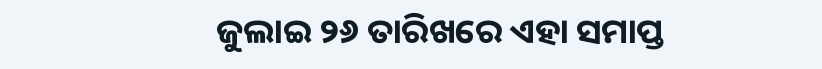ଜୁଲାଇ ୨୬ ତାରିଖରେ ଏହା ସମାପ୍ତ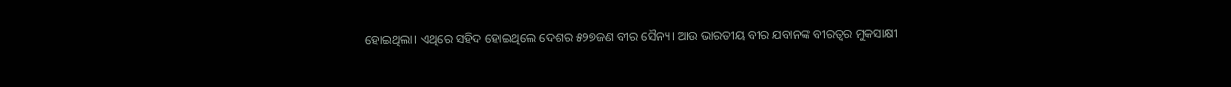ହୋଇଥିଲା। ଏଥିରେ ସହିଦ ହୋଇଥିଲେ ଦେଶର ୫୨୭ଜଣ ବୀର ସୈନ୍ୟ। ଆଉ ଭାରତୀୟ ବୀର ଯବାନଙ୍କ ବୀରତ୍ଵର ମୁକସାକ୍ଷୀ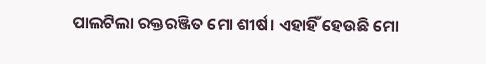ପାଲଟିଲା ରକ୍ତରଞ୍ଜିତ ମୋ ଶୀର୍ଷ। ଏହାହିଁ ହେଉଛି ମୋ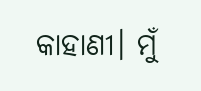କାହାଣୀ। ମୁଁ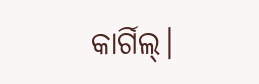କାର୍ଗିଲ୍।